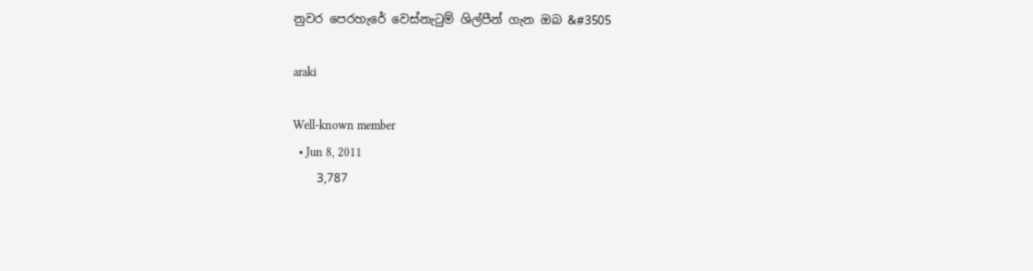නුවර පෙරහැරේ වෙස්නැටුම් ශිල්පීන් ගැන ඔබ &#3505

araki

Well-known member
  • Jun 8, 2011
    3,787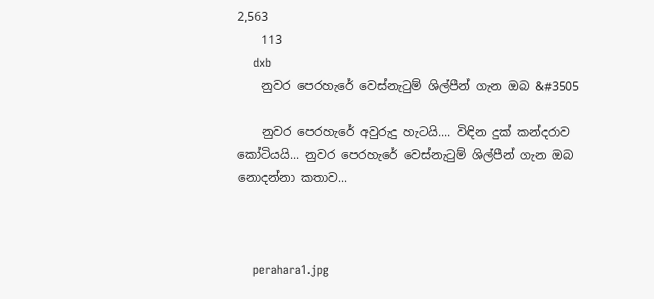2,563
    113
    dxb
    නුවර පෙරහැරේ වෙස්නැටුම් ශිල්පීන් ගැන ඔබ &#3505

    නුවර පෙරහැරේ අවුරුදු හැටයි.... විඳින දුක් කන්දරාව කෝටියයි... නුවර පෙරහැරේ වෙස්නැටුම් ශිල්පීන් ගැන ඔබ නොදන්නා කතාව...



    perahara1.jpg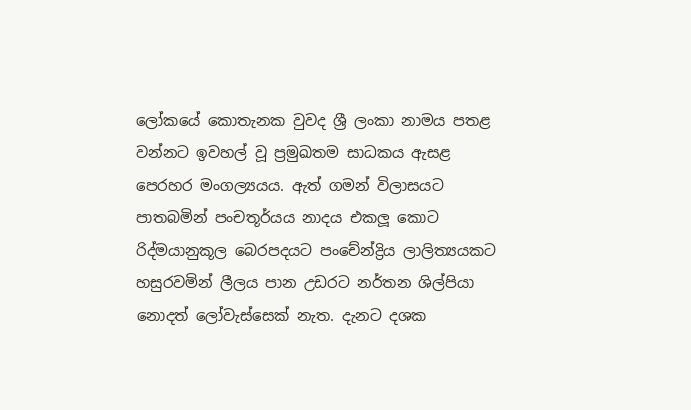ලෝකයේ කොතැනක වුවද ශ්‍රී ලංකා නාමය පතළ වන්නට ඉවහල් වූ ප්‍රමුඛතම සාධකය ඇසළ පෙරහර මංගල්‍යයය. ඇත් ගමන් විලාසයට පාතබමින් පංචතූර්යය නාදය එකලූ කොට රිද්මයානුකූල බෙරපදයට පංචේන්ද්‍රිය ලාලිත්‍යයකට හසුරවමින් ලීලය පාන උඩරට නර්තන ශිල්පියා නොදත් ලෝවැස්සෙක් නැත. දැනට දශක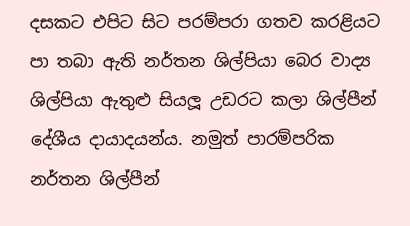දසකට එපිට සිට පරම්පරා ගතව කරළියට පා තබා ඇති නර්තන ශිල්පියා බෙර වාද්‍ය ශිල්පියා ඇතුළු සියලූ උඩරට කලා ශිල්පීන් දේශීය දායාදයන්ය. නමුත් පාරම්පරික නර්තන ශිල්පීන්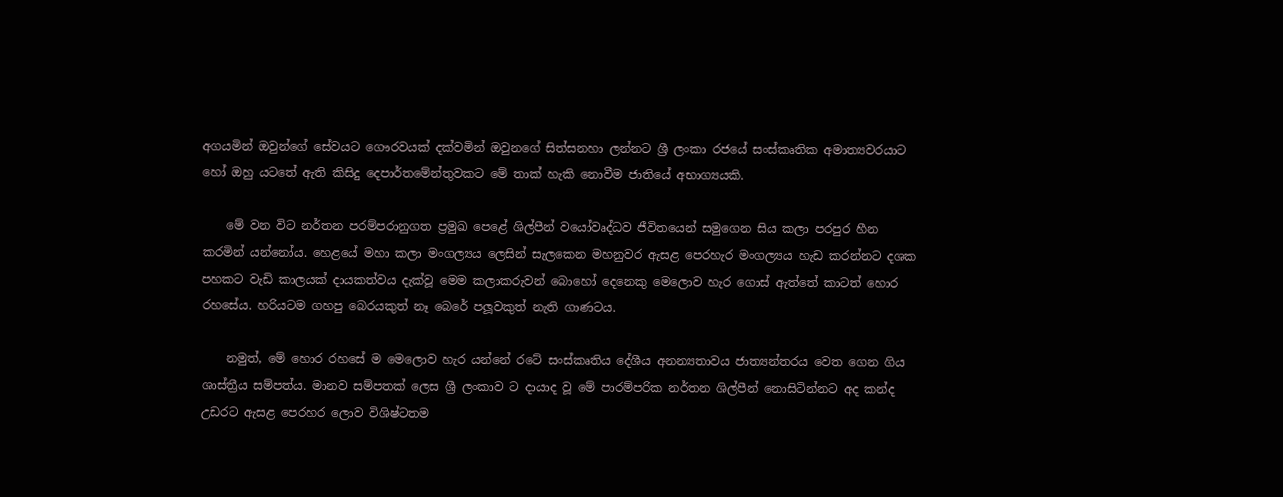අගයමින් ඔවුන්ගේ සේවයට ගෞරවයක් දක්වමින් ඔවුනගේ සිත්සනහා ලන්නට ශ්‍රී ලංකා රජයේ සංස්කෘතික අමාත්‍යවරයාට හෝ ඔහු යටතේ ඇති කිසිදු දෙපාර්තමේන්තුවකට මේ තාක් හැකි නොවීම ජාතියේ අභාග්‍යයකි.

    මේ වන විට නර්තන පරම්පරානුගත ප්‍රමුඛ පෙළේ ශිල්පීන් වයෝවෘද්ධව ජීවිතයෙන් සමුගෙන සිය කලා පරපුර හීන කරමින් යන්නෝය. හෙළයේ මහා කලා මංගල්‍යය ලෙසින් සැලකෙන මහනුවර ඇසළ පෙරහැර මංගල්‍යය හැඩ කරන්නට දශක පහකට වැඩි කාලයක් දායකත්වය දැක්වූ මෙම කලාකරුවන් බොහෝ දෙනෙකු මෙලොව හැර ගොස් ඇත්තේ කාටත් හොර රහසේය. හරියටම ගහපු බෙරයකුත් නෑ බෙරේ පලූවකුත් නැති ගාණටය.

    නමුත්, මේ හොර රහසේ ම මෙලොව හැර යන්නේ රටේ සංස්කෘතිය දේශීය අනන්‍යතාවය ජාත්‍යන්තරය වෙත ගෙන ගිය ශාස්ත්‍රීය සම්පත්ය. මානව සම්පතක් ලෙස ශ්‍රී ලංකාව ට දායාද වූ මේ පාරම්පරික නර්තන ශිල්පීන් නොසිටින්නට අද කන්ද උඩරට ඇසළ පෙරහර ලොව විශිෂ්ටතම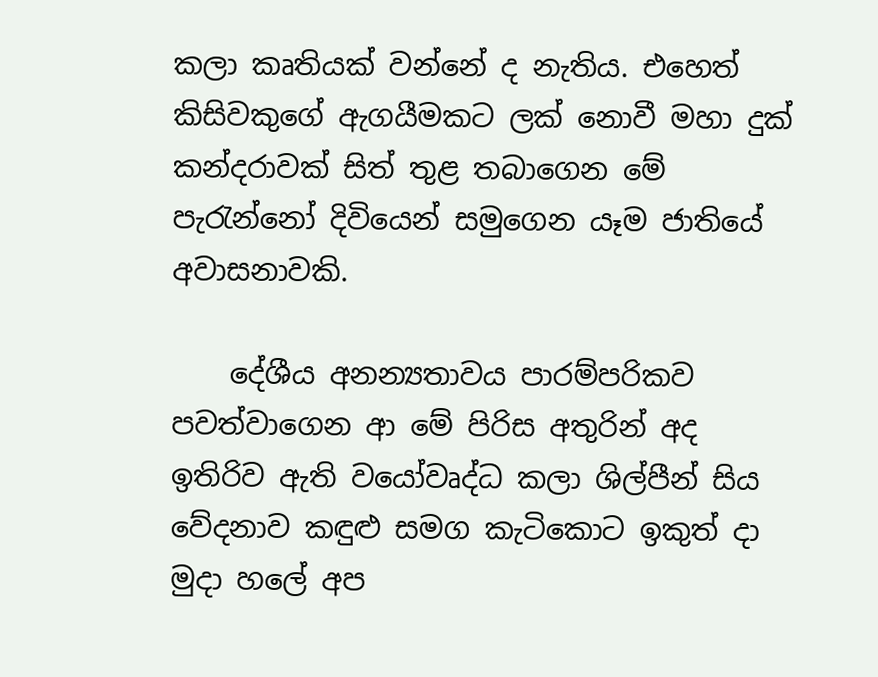කලා කෘතියක් වන්නේ ද නැතිය. එහෙත් කිසිවකුගේ ඇගයීමකට ලක් නොවී මහා දුක් කන්දරාවක් සිත් තුළ තබාගෙන මේ පැරැන්නෝ දිවියෙන් සමුගෙන යෑම ජාතියේ අවාසනාවකි.

    දේශීය අනන්‍යතාවය පාරම්පරිකව පවත්වාගෙන ආ මේ පිරිස අතුරින් අද ඉතිරිව ඇති වයෝවෘද්ධ කලා ශිල්පීන් සිය වේදනාව කඳුළු සමග කැටිකොට ඉකුත් දා මුදා හලේ අප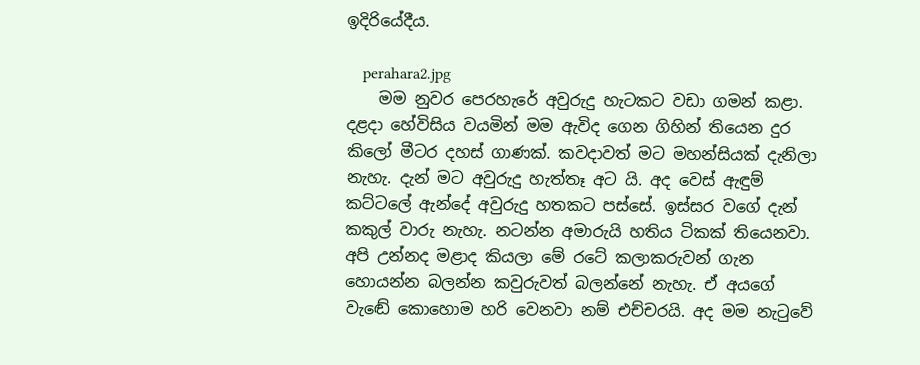ඉදිරියේදීය.

    perahara2.jpg
    මම නුවර පෙරහැරේ අවුරුදු හැටකට වඩා ගමන් කළා. දළදා හේවිසිය වයමින් මම ඇවිද ගෙන ගිහින් තියෙන දුර කිලෝ මීටර දහස් ගාණක්. කවදාවත් මට මහන්සියක් දැනිලා නැහැ. දැන් මට අවුරුදු හැත්තෑ අට යි. අද වෙස් ඇඳුම් කට්ටලේ ඇන්දේ අවුරුදු හතකට පස්සේ. ඉස්සර වගේ දැන් කකුල් වාරු නැහැ. නටන්න අමාරුයි හතිය ටිකක් තියෙනවා. අපි උන්නද මළාද කියලා මේ රටේ කලාකරුවන් ගැන හොයන්න බලන්න කවුරුවත් බලන්නේ නැහැ. ඒ අයගේ වැඬේ කොහොම හරි වෙනවා නම් එච්චරයි. අද මම නැටුවේ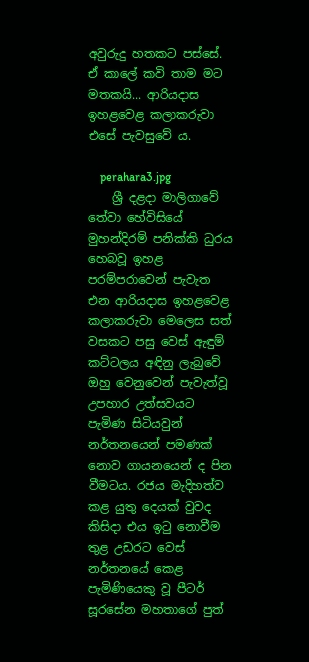අවුරුදු හතකට පස්සේ. ඒ කාලේ කවි තාම මට මතකයි... ආරියදාස ඉහළවෙළ කලාකරුවා එසේ පැවසුවේ ය.

    perahara3.jpg
    ශ්‍රී දළදා මාලිගාවේ තේවා හේවිසියේ මුහන්දිරම් පනික්කි ධුරය හෙබවූ ඉහළ පරම්පරාවෙන් පැවැත එන ආරියදාස ඉහළවෙළ කලාකරුවා මෙලෙස සත් වසකට පසු වෙස් ඇඳුම් කට්ටලය අඳිනු ලැබුවේ ඔහු වෙනුවෙන් පැවැත්වූ උපහාර උත්සවයට පැමිණ සිටියවුන් නර්තනයෙන් පමණක් නොව ගායනයෙන් ද පින වීමටය. රජය මැදිහත්ව කළ යුතු දෙයක් වුවද කිසිදා එය ඉටු නොවීම තුළ උඩරට වෙස් නර්තනයේ කෙළ පැමිණියෙකු වූ පීටර් සූරසේන මහතාගේ පුත්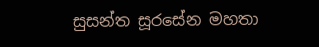සුසන්ත සූරසේන මහතා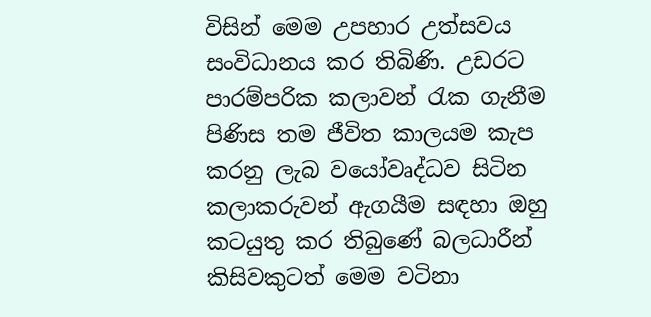විසින් මෙම උපහාර උත්සවය සංවිධානය කර තිබිණි. උඩරට පාරම්පරික කලාවන් රැක ගැනීම පිණිස තම ජීවිත කාලයම කැප කරනු ලැබ වයෝවෘද්ධව සිටින කලාකරුවන් ඇගයීම සඳහා ඔහු කටයුතු කර තිබුණේ බලධාරීන් කිසිවකුටත් මෙම වටිනා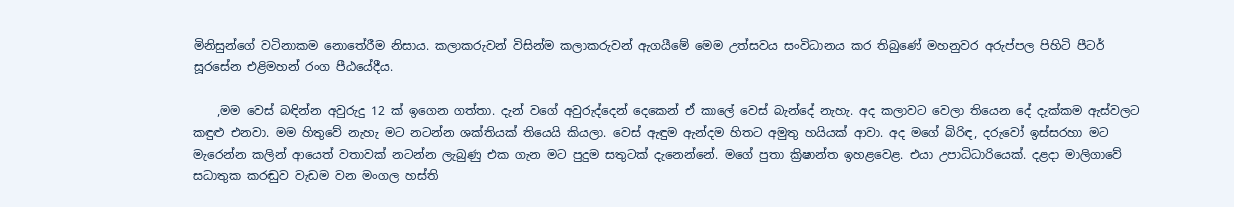මිනිසුන්ගේ වටිනාකම නොතේරීම නිසාය. කලාකරුවන් විසින්ම කලාකරුවන් ඇගයීමේ මෙම උත්සවය සංවිධානය කර තිබුණේ මහනුවර අරුප්පල පිහිටි පීටර් සූරසේන එළිමහන් රංග පීඨයේදීය.

    ,මම වෙස් බඳින්න අවුරුදු 12 ක් ඉගෙන ගත්තා. දැන් වගේ අවුරුද්දෙන් දෙකෙන් ඒ කාලේ වෙස් බැන්දේ නැහැ. අද කලාවට වෙලා තියෙන දේ දැක්කම ඇස්වලට කඳුළු එනවා. මම හිතුවේ නැහැ මට නටන්න ශක්තියක් තියෙයි කියලා. වෙස් ඇඳුම ඇන්දම හිතට අමුතු හයියක් ආවා. අද මගේ බිරිඳ, දරුවෝ ඉස්සරහා මට මැරෙන්න කලින් ආයෙත් වතාවක් නටන්න ලැබුණු එක ගැන මට පුදුම සතුටක් දැනෙන්නේ. මගේ පුතා ක්‍රිෂාන්ත ඉහළවෙළ. එයා උපාධිධාරියෙක්. දළදා මාලිගාවේ සධාතුක කරඬුව වැඩම වන මංගල හස්ති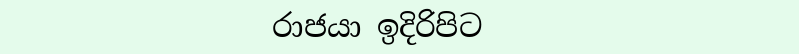රාජයා ඉදිරිපිට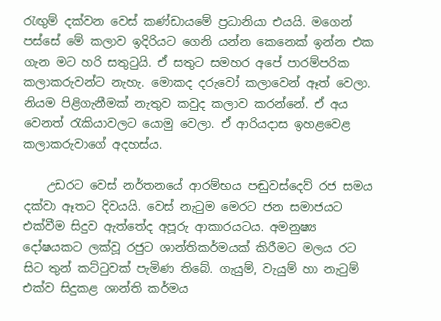රැඟුම් දක්වන වෙස් කණ්ඩායමේ ප්‍රධානියා එයයි. මගෙන් පස්සේ මේ කලාව ඉදිරියට ගෙනි යන්න කෙනෙක් ඉන්න එක ගැන මට හරි සතුටුයි. ඒ සතුට සමහර අපේ පාරම්පරික කලාකරුවන්ට නැහැ. මොකද දරුවෝ කලාවෙන් ඈත් වෙලා. නියම පිළිගැනීමක් නැතුව කවුද කලාව කරන්නේ. ඒ අය වෙනත් රැකියාවලට යොමු වෙලා. ඒ ආරියදාස ඉහළවෙළ කලාකරුවාගේ අදහස්ය.

    උඩරට වෙස් නර්තනයේ ආරම්භය පඬුවස්දෙව් රජ සමය දක්වා ඈතට දිවයයි. වෙස් නැටුම මෙරට ජන සමාජයට එක්වීම සිදුව ඇත්තේද අපූරු ආකාරයටය. අමනුෂ්‍ය දෝෂයකට ලක්වූ රජුට ශාන්තිකර්මයක් කිරීමට මලය රට සිට තුන් කට්ටුවක් පැමිණ තිබේ. ගැයුම්, වැයුම් හා නැටුම් එක්ව සිදුකළ ශාන්ති කර්මය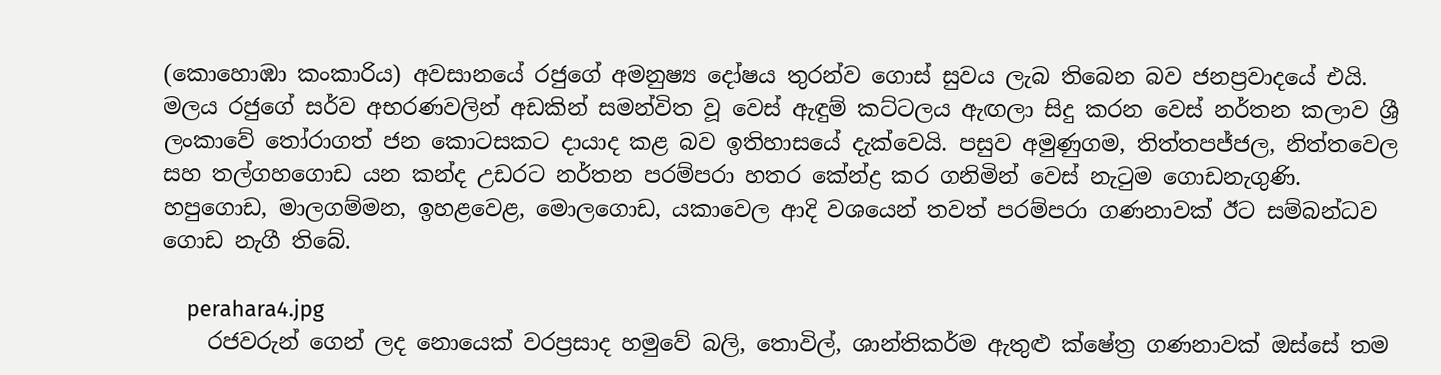(කොහොඹා කංකාරිය) අවසානයේ රජුගේ අමනුෂ්‍ය දෝෂය තුරන්ව ගොස් සුවය ලැබ තිබෙන බව ජනප්‍රවාදයේ එයි. මලය රජුගේ සර්ව අභරණවලින් අඩකින් සමන්විත වූ වෙස් ඇඳුම් කට්ටලය ඇඟලා සිදු කරන වෙස් නර්තන කලාව ශ්‍රී ලංකාවේ තෝරාගත් ජන කොටසකට දායාද කළ බව ඉතිහාසයේ දැක්වෙයි. පසුව අමුණුගම, තිත්තපජ්ජල, නිත්තවෙල සහ තල්ගහගොඩ යන කන්ද උඩරට නර්තන පරම්පරා හතර කේන්ද්‍ර කර ගනිමින් වෙස් නැටුම ගොඩනැගුණි. හපුගොඩ, මාලගම්මන, ඉහළවෙළ, මොලගොඩ, යකාවෙල ආදි වශයෙන් තවත් පරම්පරා ගණනාවක් ඊට සම්බන්ධව ගොඩ නැගී තිබේ.

    perahara4.jpg
    රජවරුන් ගෙන් ලද නොයෙක් වරප්‍රසාද හමුවේ බලි, තොවිල්, ශාන්තිකර්ම ඇතුළු ක්ෂේත්‍ර ගණනාවක් ඔස්සේ තම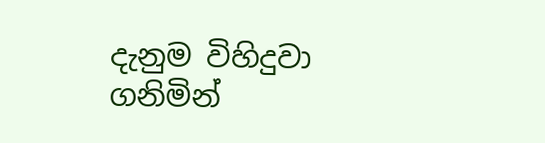දැනුම විහිදුවා ගනිමින්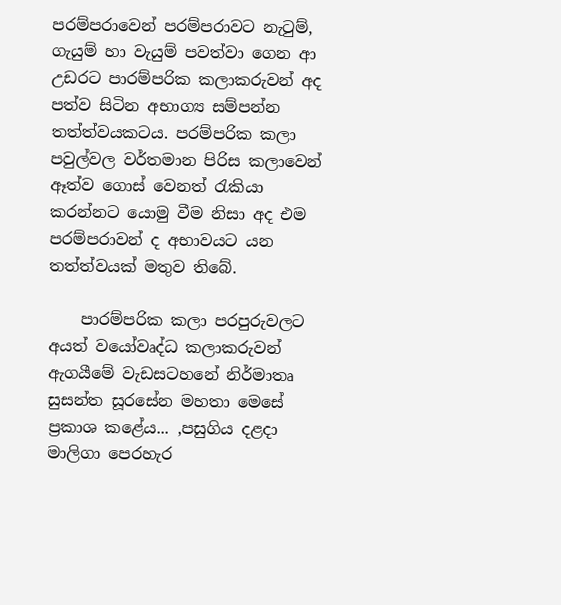පරම්පරාවෙන් පරම්පරාවට නැටුම්, ගැයුම් හා වැයුම් පවත්වා ගෙන ආ උඩරට පාරම්පරික කලාකරුවන් අද පත්ව සිටින අභාග්‍ය සම්පන්න තත්ත්වයකටය. පරම්පරික කලා පවුල්වල වර්තමාන පිරිස කලාවෙන් ඈත්ව ගොස් වෙනත් රැකියා කරන්නට යොමු වීම නිසා අද එම පරම්පරාවන් ද අභාවයට යන තත්ත්වයක් මතුව තිබේ.

    පාරම්පරික කලා පරපුරුවලට අයත් වයෝවෘද්ධ කලාකරුවන් ඇගයීමේ වැඩසටහනේ නිර්මාතෘ සුසන්ත සූරසේන මහතා මෙසේ ප්‍රකාශ කළේය... ,පසුගිය දළදා මාලිගා පෙරහැර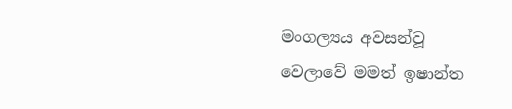මංගල්‍යය අවසන්වූ වෙලාවේ මමත් ඉෂාන්ත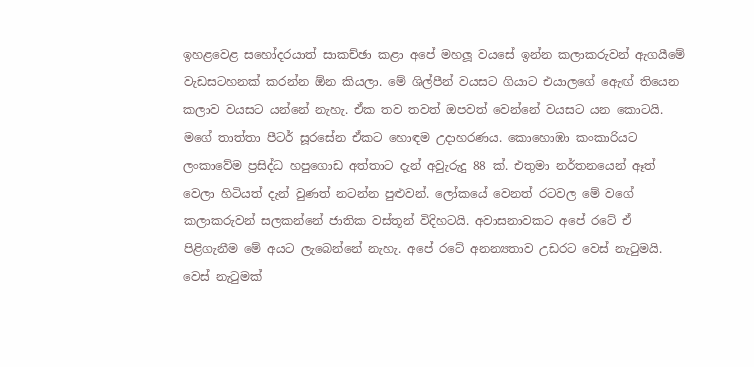ඉහළවෙළ සහෝදරයාත් සාකච්ඡා කළා අපේ මහලූ වයසේ ඉන්න කලාකරුවන් ඇගයීමේ වැඩසටහනක් කරන්න ඕන කියලා. මේ ශිල්පීන් වයසට ගියාට එයාලගේ ඇෙඟ් තියෙන කලාව වයසට යන්නේ නැහැ. ඒක තව තවත් ඔපවත් වෙන්නේ වයසට යන කොටයි. මගේ තාත්තා පීටර් සූරසේන ඒකට හොඳම උදාහරණය. කොහොඹා කංකාරියට ලංකාවේම ප්‍රසිද්ධ හපුගොඩ අත්තාට දැන් අවුැරුදු 88 ක්. එතුමා නර්තනයෙන් ඈත් වෙලා හිටියත් දැන් වුණත් නටන්න පුළුවන්. ලෝකයේ වෙනත් රටවල මේ වගේ කලාකරුවන් සලකන්නේ ජාතික වස්තූන් විදිහටයි. අවාසනාවකට අපේ රටේ ඒ පිළිගැනීම මේ අයට ලැබෙන්නේ නැහැ. අපේ රටේ අනන්‍යතාව උඩරට වෙස් නැටුමයි. වෙස් නැටුමක්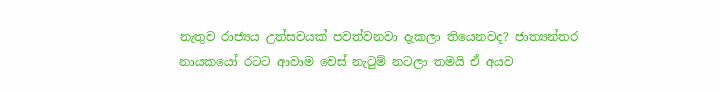නැතුව රාජ්‍යය උත්සවයක් පවත්වනවා දැකලා තියෙනවද? ජාත්‍යන්තර නායකයෝ රටට ආවාම වෙස් නැටුම් නටලා තමයි ඒ අයව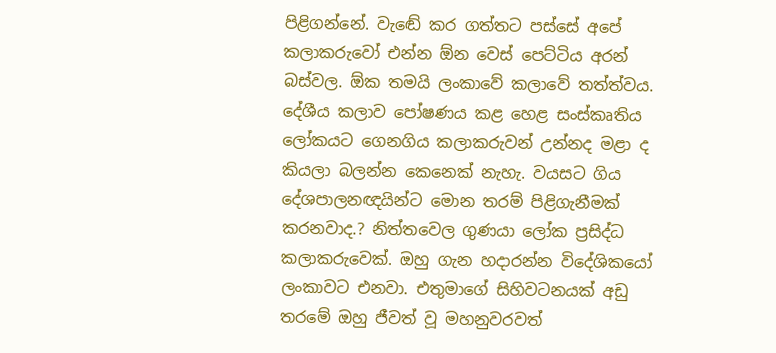පිළිගන්නේ. වැඬේ කර ගත්තට පස්සේ අපේ කලාකරුවෝ එන්න ඕන වෙස් පෙට්ටිය අරන් බස්වල. ඕක තමයි ලංකාවේ කලාවේ තත්ත්වය. දේශීය කලාව පෝෂණය කළ හෙළ සංස්කෘතිය ලෝකයට ගෙනගිය කලාකරුවන් උන්නද මළා ද කියලා බලන්න කෙනෙක් නැහැ. වයසට ගිය දේශපාලනඥයින්ට මොන තරම් පිළිගැනීමක් කරනවාද.? නිත්තවෙල ගුණයා ලෝක ප්‍රසිද්ධ කලාකරුවෙක්. ඔහු ගැන හදාරන්න විදේශිකයෝ ලංකාවට එනවා. එතුමාගේ සිහිවටනයක් අඩු තරමේ ඔහු ජීවත් වූ මහනුවරවත්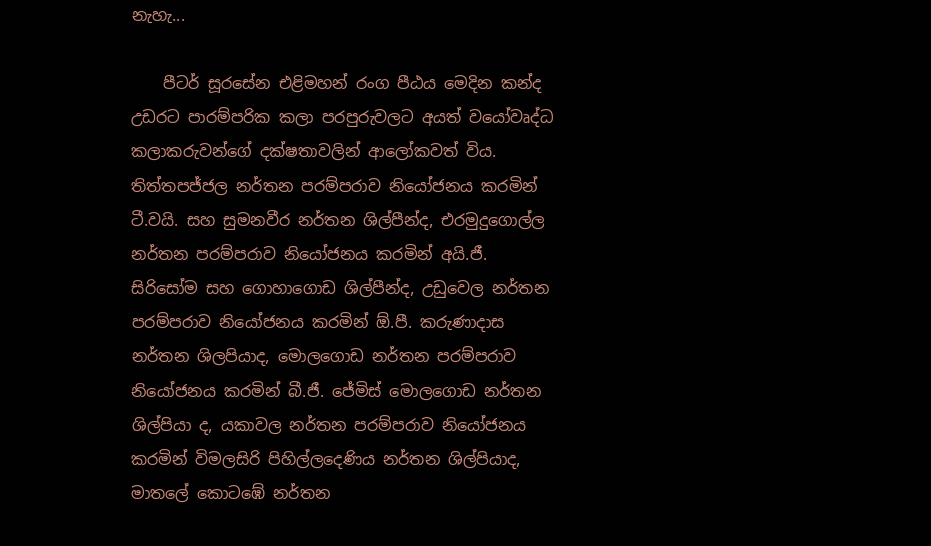නැහැ...

    පීටර් සූරසේන එළිමහන් රංග පීඨය මෙදින කන්ද උඩරට පාරම්පරික කලා පරපුරුවලට අයත් වයෝවෘද්ධ කලාකරුවන්ගේ දක්ෂතාවලින් ආලෝකවත් විය. තිත්තපජ්ජල නර්තන පරම්පරාව නියෝජනය කරමින් ටී.වයි. සහ සුමනවීර නර්තන ශිල්පීන්ද, එරමුදුගොල්ල නර්තන පරම්පරාව නියෝජනය කරමින් අයි.ජී. සිරිසෝම සහ ගොහාගොඩ ශිල්පීන්ද, උඩුවෙල නර්තන පරම්පරාව නියෝජනය කරමින් ඕ.පී. කරුණාදාස නර්තන ශිලපියාද, මොලගොඩ නර්තන පරම්පරාව නියෝජනය කරමින් බී.ජී. ජේමිස් මොලගොඩ නර්තන ශිල්පියා ද, යකාවල නර්තන පරම්පරාව නියෝජනය කරමින් විමලසිරි පිහිල්ලදෙණිය නර්තන ශිල්පියාද, මාතලේ කොටඹේ නර්තන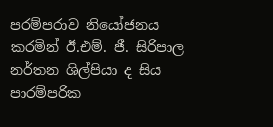පරම්පරාව නියෝජනය කරමින් ඊ.එම්. ජී. සිරිපාල නර්තන ශිල්පියා ද සිය පාරම්පරික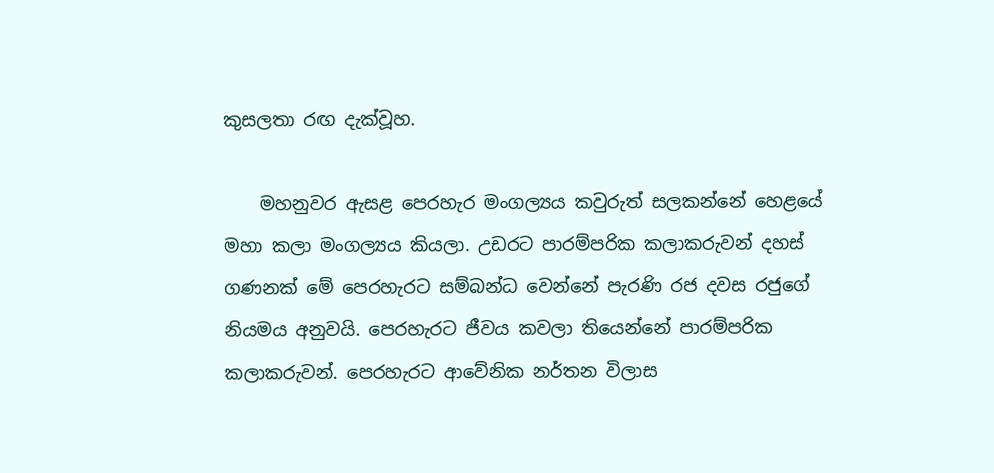කුසලතා රඟ දැක්වූහ.

    මහනුවර ඇසළ පෙරහැර මංගල්‍යය කවුරුත් සලකන්නේ හෙළයේ මහා කලා මංගල්‍යය කියලා. උඩරට පාරම්පරික කලාකරුවන් දහස් ගණනක් මේ පෙරහැරට සම්බන්ධ වෙන්නේ පැරණි රජ දවස රජුගේ නියමය අනුවයි. පෙරහැරට ජීවය කවලා තියෙන්නේ පාරම්පරික කලාකරුවන්. පෙරහැරට ආවේනික නර්තන විලාස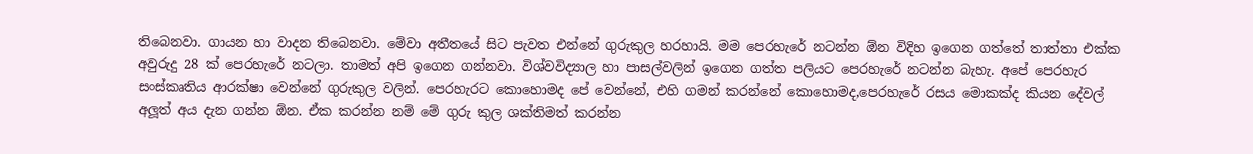තිබෙනවා. ගායන හා වාදන තිබෙනවා. මේවා අතීතයේ සිට පැවත එන්නේ ගුරුකුල හරහායි. මම පෙරහැරේ නටන්න ඕන විදිහ ඉගෙන ගත්තේ තාත්තා එක්ක අවුරුදු 28 ක් පෙරහැරේ නටලා. තාමත් අපි ඉගෙන ගන්නවා. විශ්වවිද්‍යාල හා පාසල්වලින් ඉගෙන ගත්ත පලියට පෙරහැරේ නටන්න බැහැ. අපේ පෙරහැර සංස්කෘතිය ආරක්ෂා වෙන්නේ ගුරුකුල වලින්. පෙරහැරට කොහොමද පේ වෙන්නේ, එහි ගමන් කරන්නේ කොහොමද,පෙරහැරේ රසය මොකක්ද කියන දේවල් අලූත් අය දැන ගන්න ඕන. ඒක කරන්න නම් මේ ගුරු කුල ශක්තිමත් කරන්න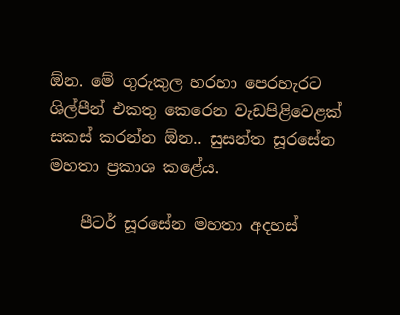ඕන. මේ ගුරුකුල හරහා පෙරහැරට ශිල්පීන් එකතු කෙරෙන වැඩපිළිවෙළක් සකස් කරන්න ඕන.. සුසන්ත සූරසේන මහතා ප්‍රකාශ කළේය.

    පීටර් සූරසේන මහතා අදහස්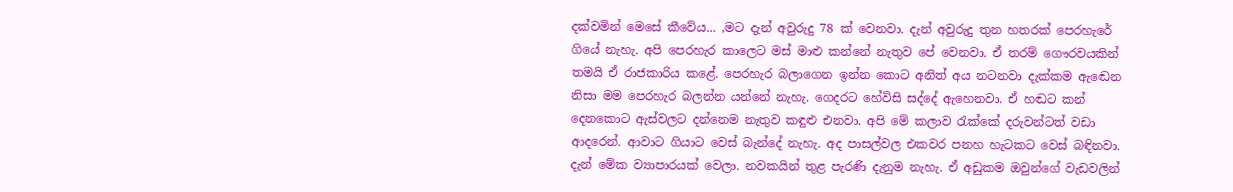දක්වමින් මෙසේ කීවේය... ,මට දැන් අවුරුදු 78 ක් වෙනවා. දැන් අවුරුදු තුන හතරක් පෙරහැරේ ගියේ නැහැ. අපි පෙරහැර කාලෙට මස් මාළු කන්නේ නැතුව පේ වෙනවා. ඒ තරම් ගෞරවයකින් තමයි ඒ රාජකාරිය කළේ. පෙරහැර බලාගෙන ඉන්න කොට අනිත් අය නටනවා දැක්කම ඇඬෙන නිසා මම පෙරහැර බලන්න යන්නේ නැහැ. ගෙදරට හේවිසි සද්දේ ඇහෙනවා. ඒ හඬට කන් දෙනකොට ඇස්වලට දන්නෙම නැතුව කඳුළු එනවා. අපි මේ කලාව රැක්කේ දරුවන්ටත් වඩා ආදරෙන්. ආවාට ගියාට වෙස් බැන්දේ නැහැ. අද පාසල්වල එකවර පනහ හැටකට වෙස් බඳිනවා. දැන් මේක ව්‍යාපාරයක් වෙලා. නවකයින් තුළ පැරණි දැනුම නැහැ. ඒ අඩුකම ඔවුන්ගේ වැඩවලින්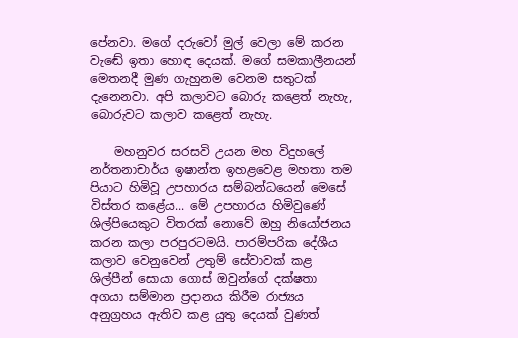පේනවා. මගේ දරුවෝ මුල් වෙලා මේ කරන වැඬේ ඉතා හොඳ දෙයක්. මගේ සමකාලීනයන් මෙතනදී මුණ ගැහුනම වෙනම සතුටක් දැනෙනවා. අපි කලාවට බොරු කළෙත් නැහැ, බොරුවට කලාව කළෙත් නැහැ.

    මහනුවර සරසවි උයන මහ විදුහලේ නර්තනාචාර්ය ඉෂාන්ත ඉහළවෙළ මහතා තම පියාට හිමිවූ උපහාරය සම්බන්ධයෙන් මෙසේ විස්තර කළේය... මේ උපහාරය හිමිවුණේ ශිල්පියෙකුට විතරක් නොවේ ඔහු නියෝජනය කරන කලා පරපුරටමයි. පාරම්පරික දේශීය කලාව වෙනුවෙන් උතුම් සේවාවක් කළ ශිල්පීන් සොයා ගොස් ඔවුන්ගේ දක්ෂතා අගයා සම්මාන ප්‍රදානය කිරීම රාජ්‍යය අනුග්‍රහය ඇතිව කළ යුතු දෙයක් වුණත්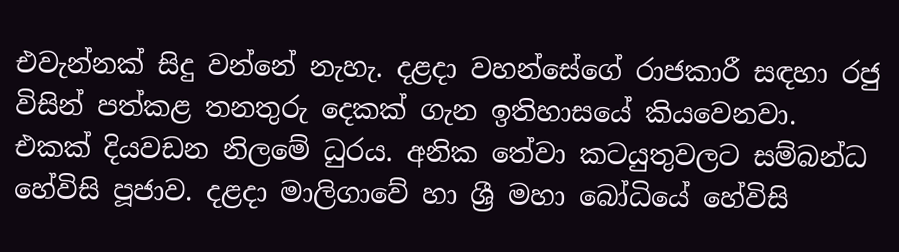එවැන්නක් සිදු වන්නේ නැහැ. දළදා වහන්සේගේ රාජකාරී සඳහා රජු විසින් පත්කළ තනතුරු දෙකක් ගැන ඉතිහාසයේ කියවෙනවා. එකක් දියවඩන නිලමේ ධුරය. අනික තේවා කටයුතුවලට සම්බන්ධ හේවිසි පූජාව. දළදා මාලිගාවේ හා ශ්‍රී මහා බෝධියේ හේවිසි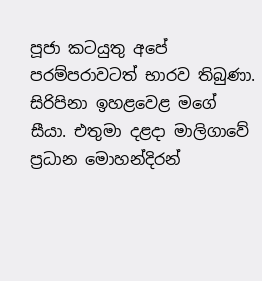පූජා කටයුතු අපේ පරම්පරාවටත් භාරව තිබුණා. සිරිපිනා ඉහළවෙළ මගේ සීයා. එතුමා දළදා මාලිගාවේ ප්‍රධාන මොහන්දිරන්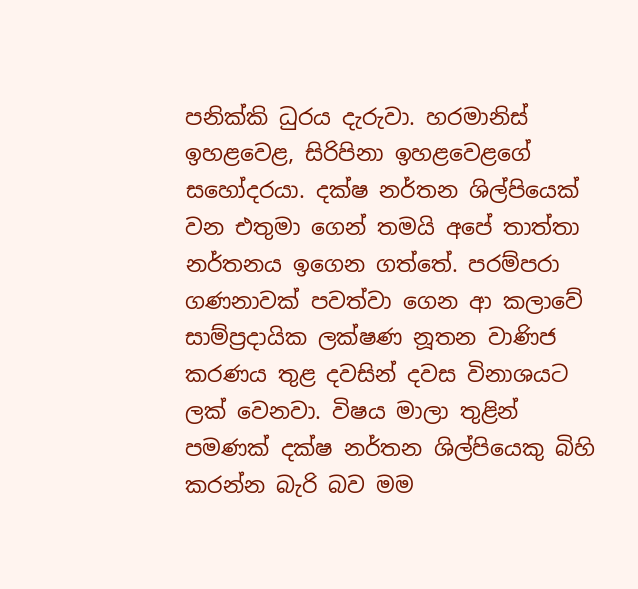පනික්කි ධුරය දැරුවා. හරමානිස් ඉහළවෙළ, සිරිපිනා ඉහළවෙළගේ සහෝදරයා. දක්ෂ නර්තන ශිල්පියෙක් වන එතුමා ගෙන් තමයි අපේ තාත්තා නර්තනය ඉගෙන ගත්තේ. පරම්පරා ගණනාවක් පවත්වා ගෙන ආ කලාවේ සාම්ප්‍රදායික ලක්ෂණ නූතන වාණිජ කරණය තුළ දවසින් දවස විනාශයට ලක් වෙනවා. විෂය මාලා තුළින් පමණක් දක්ෂ නර්තන ශිල්පියෙකු බිහි කරන්න බැරි බව මම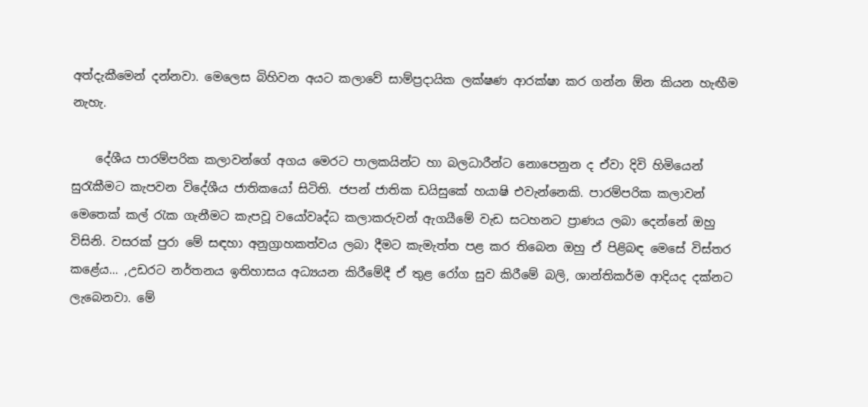අත්දැකීමෙන් දන්නවා. මෙලෙස බිහිවන අයට කලාවේ සාම්ප්‍රදායික ලක්ෂණ ආරක්ෂා කර ගන්න ඕන කියන හැඟීම නැහැ.

    දේශීය පාරම්පරික කලාවන්ගේ අගය මෙරට පාලකයින්ට හා බලධාරීන්ට නොපෙනුන ද ඒවා දිවි හිමියෙන් සුරැකීමට කැපවන විදේශීය ජාතිකයෝ සිටිති. ජපන් ජාතික ඩයිසුකේ හයාෂි එවැන්නෙකි. පාරම්පරික කලාවන් මෙතෙක් කල් රැක ගැනීමට කැපවූ වයෝවෘද්ධ කලාකරුවන් ඇගයීමේ වැඩ සටහනට ප්‍රාණය ලබා දෙන්නේ ඔහු විසිනි. වසරක් පුරා මේ සඳහා අනුග්‍රාහකත්වය ලබා දීමට කැමැත්ත පළ කර තිබෙන ඔහු ඒ පිළිබඳ මෙසේ විස්තර කළේය... ,උඩරට නර්තනය ඉතිහාසය අධ්‍යයන කිරීමේදී ඒ තුළ රෝග සුව කිරීමේ බලි, ශාන්තිකර්ම ආදියද දක්නට ලැබෙනවා. මේ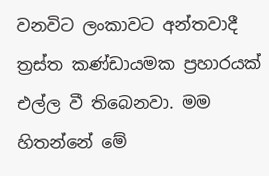වනවිට ලංකාවට අන්තවාදී ත්‍රස්ත කණ්ඩායමක ප්‍රහාරයක් එල්ල වී තිබෙනවා. මම හිතන්නේ මේ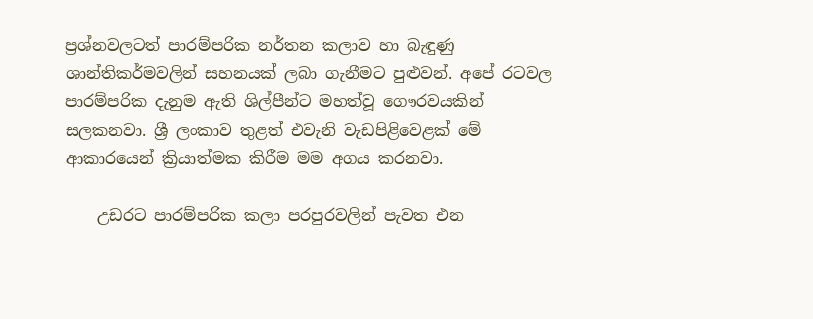ප්‍රශ්නවලටත් පාරම්පරික නර්තන කලාව හා බැඳුණු ශාන්තිකර්මවලින් සහනයක් ලබා ගැනීමට පුළුවන්. අපේ රටවල පාරම්පරික දැනුම ඇති ශිල්පීන්ට මහත්වූ ගෞරවයකින් සලකනවා. ශ්‍රී ලංකාව තුළත් එවැනි වැඩපිළිවෙළක් මේ ආකාරයෙන් ක්‍රියාත්මක කිරීම මම අගය කරනවා.

    උඩරට පාරම්පරික කලා පරපුරවලින් පැවත එන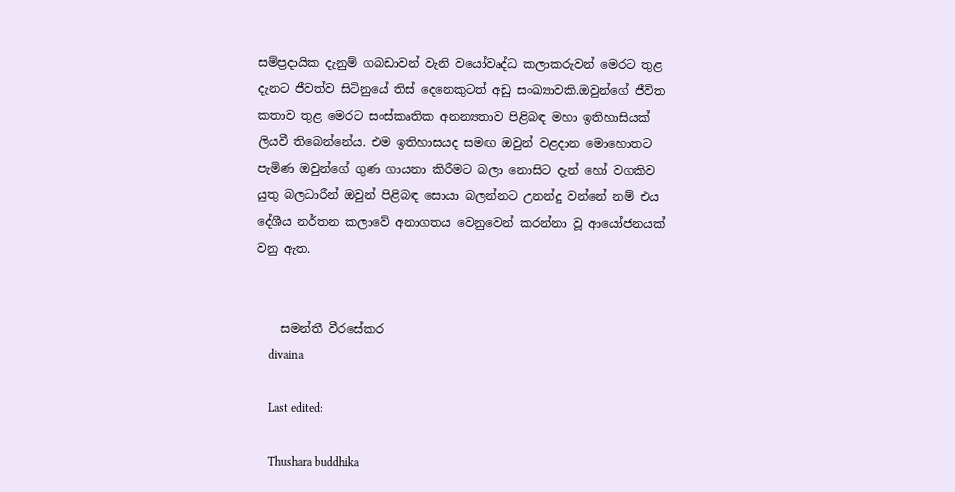සම්ප්‍රදායික දැනුම් ගබඩාවන් වැනි වයෝවෘද්ධ කලාකරුවන් මෙරට තුළ දැනට ජීවත්ව සිටිනුයේ තිස් දෙනෙකුටත් අඩු සංඛ්‍යාවකි.ඔවුන්ගේ ජීවිත කතාව තුළ මෙරට සංස්කෘතික අනන්‍යතාව පිළිබඳ මහා ඉතිහාසියක් ලියවී තිබෙන්නේය. එම ඉතිහාසයද සමඟ ඔවුන් වළදාන මොහොතට පැමිණ ඔවුන්ගේ ගුණ ගායනා කිරීමට බලා නොසිට දැන් හෝ වගකිව යුතු බලධාරීන් ඔවුන් පිළිබඳ සොයා බලන්නට උනන්දු වන්නේ නම් එය දේශීය නර්තන කලාවේ අනාගතය වෙනුවෙන් කරන්නා වූ ආයෝජනයක් වනු ඇත.


    සමන්තී වීරසේකර
    divaina

    Last edited:

    Thushara buddhika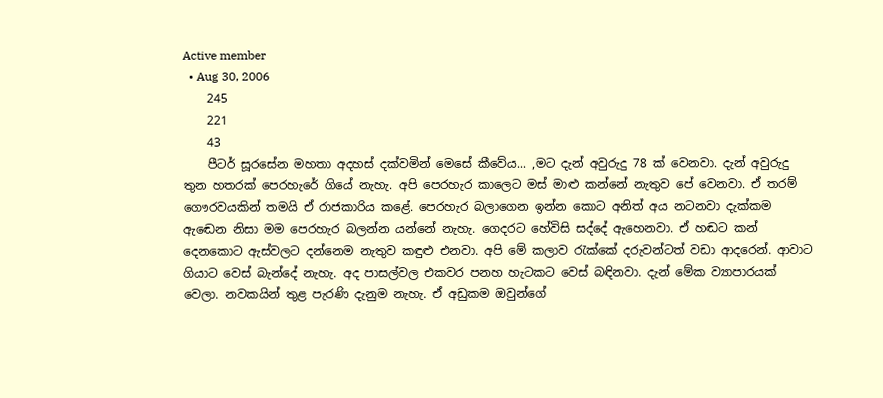Active member
  • Aug 30, 2006
    245
    221
    43
    පීටර් සූරසේන මහතා අදහස් දක්වමින් මෙසේ කීවේය... ,මට දැන් අවුරුදු 78 ක් වෙනවා. දැන් අවුරුදු තුන හතරක් පෙරහැරේ ගියේ නැහැ. අපි පෙරහැර කාලෙට මස් මාළු කන්නේ නැතුව පේ වෙනවා. ඒ තරම් ගෞරවයකින් තමයි ඒ රාජකාරිය කළේ. පෙරහැර බලාගෙන ඉන්න කොට අනිත් අය නටනවා දැක්කම ඇඬෙන නිසා මම පෙරහැර බලන්න යන්නේ නැහැ. ගෙදරට හේවිසි සද්දේ ඇහෙනවා. ඒ හඬට කන් දෙනකොට ඇස්වලට දන්නෙම නැතුව කඳුළු එනවා. අපි මේ කලාව රැක්කේ දරුවන්ටත් වඩා ආදරෙන්. ආවාට ගියාට වෙස් බැන්දේ නැහැ. අද පාසල්වල එකවර පනහ හැටකට වෙස් බඳිනවා. දැන් මේක ව්‍යාපාරයක් වෙලා. නවකයින් තුළ පැරණි දැනුම නැහැ. ඒ අඩුකම ඔවුන්ගේ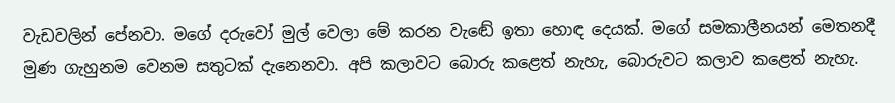වැඩවලින් පේනවා. මගේ දරුවෝ මුල් වෙලා මේ කරන වැඬේ ඉතා හොඳ දෙයක්. මගේ සමකාලීනයන් මෙතනදී මුණ ගැහුනම වෙනම සතුටක් දැනෙනවා. අපි කලාවට බොරු කළෙත් නැහැ, බොරුවට කලාව කළෙත් නැහැ.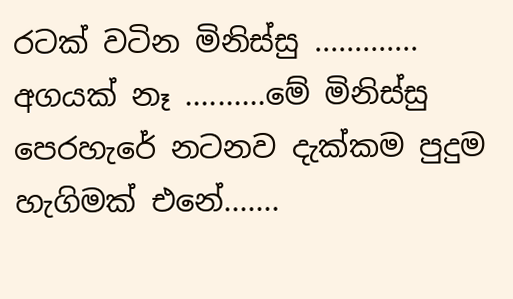රටක් වටින මිනිස්සු ............. අගයක් නෑ ..........මේ මිනිස්සු පෙරහැරේ නටනව දැක්කම පුදුම හැගිමක් එනේ.......